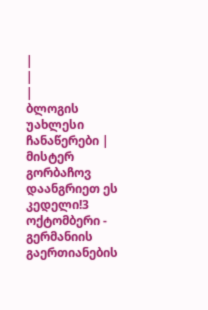|
|
|
ბლოგის უახლესი ჩანაწერები |
მისტერ გორბაჩოვ დაანგრიეთ ეს კედელი!3 ოქტომბერი - გერმანიის გაერთიანების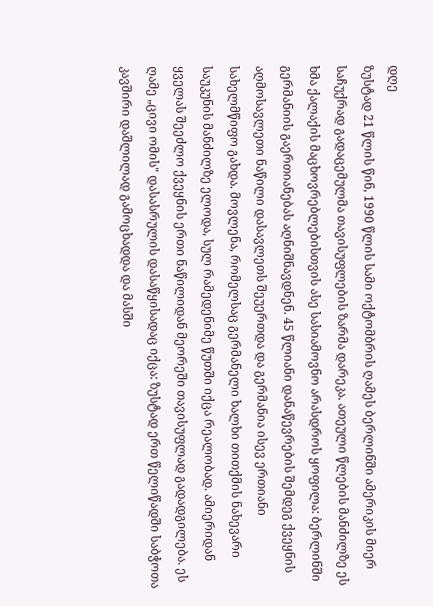დღე
ზუსტად 21 წლის წინ, 1990 წლის სამი ოქტომბრის ღამეს ბერლინში ამერიკის მიერ საჩუქრად გადაცემულმა თავისუფლების ზარმა დარეკა. ათეული წლების მანძილზე ეს ხმა ქალაქის მაცხოვრებლებისთვის ასე სასიამოვნო არასდროს ყოფილა: ბერლინში გერმანიის გაერთიანებას აღნიშნავდნენ. 45 წლიანი დანაწევრების შემდეგ ქვეყნის აღმოსავლეთი ნაწილი დასავლეთს შეუერთდა და გერმანია ისევ ერთიანი სახელმწიფო გახდა. მოვლენა, რომელსაც გერმანელი ხალხი თითქმის ნახევარი საუკუნის მანძილზე ელოდა, სულ რამედენიმე წუთში იქცა რეალობად. ამიერიდან ყველას შეეძლო ქვეყნის ერთი ნაწილიდან მეორეში თავისუფლად გადადგილება. ეს ღამე „ცივი ომის" დასასრულის დასაწყისადაც იქცა: ზუსტად ერთ წელიწადში საბჭოთა კავშირი დაშლილად გამოცხადდა და მასში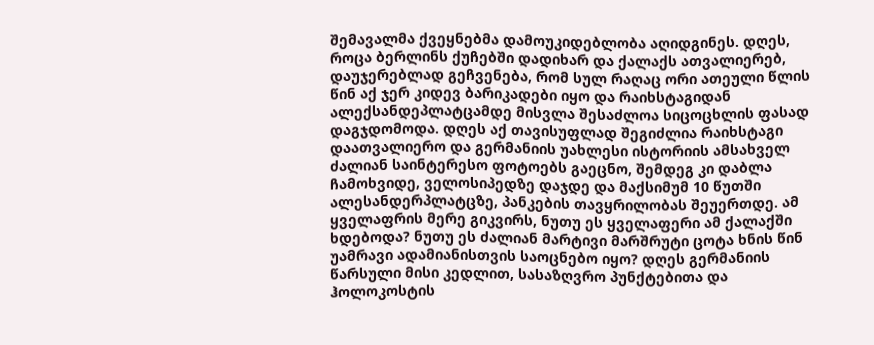შემავალმა ქვეყნებმა დამოუკიდებლობა აღიდგინეს. დღეს, როცა ბერლინს ქუჩებში დადიხარ და ქალაქს ათვალიერებ, დაუჯერებლად გეჩვენება, რომ სულ რაღაც ორი ათეული წლის წინ აქ ჯერ კიდევ ბარიკადები იყო და რაიხსტაგიდან ალექსანდეპლატცამდე მისვლა შესაძლოა სიცოცხლის ფასად დაგჯდომოდა. დღეს აქ თავისუფლად შეგიძლია რაიხსტაგი დაათვალიერო და გერმანიის უახლესი ისტორიის ამსახველ ძალიან საინტერესო ფოტოებს გაეცნო, შემდეგ კი დაბლა ჩამოხვიდე, ველოსიპედზე დაჯდე და მაქსიმუმ 10 წუთში ალესანდერპლატცზე, პანკების თავყრილობას შეუერთდე. ამ ყველაფრის მერე გიკვირს, ნუთუ ეს ყველაფერი ამ ქალაქში ხდებოდა? ნუთუ ეს ძალიან მარტივი მარშრუტი ცოტა ხნის წინ უამრავი ადამიანისთვის საოცნებო იყო? დღეს გერმანიის წარსული მისი კედლით, სასაზღვრო პუნქტებითა და ჰოლოკოსტის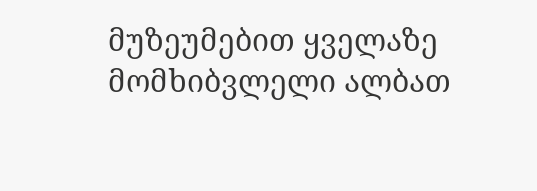მუზეუმებით ყველაზე მომხიბვლელი ალბათ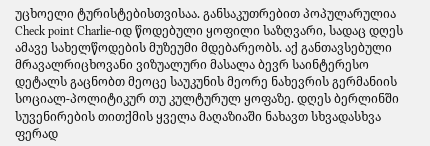უცხოელი ტურისტებისთვისაა. განსაკუთრებით პოპულარულია Check point Charlie-იდ წოდებული ყოფილი საზღვარი, სადაც დღეს ამავე სახელწოდების მუზეუმი მდებარეობს. აქ განთავსებული მრავალრიცხოვანი ვიზუალური მასალა ბევრ საინტერესო დეტალს გაცნობთ მეოცე საუკუნის მეორე ნახევრის გერმანიის სოციალ-პოლიტიკურ თუ კულტურულ ყოფაზე. დღეს ბერლინში სუვენირების თითქმის ყველა მაღაზიაში ნახავთ სხვადასხვა ფერად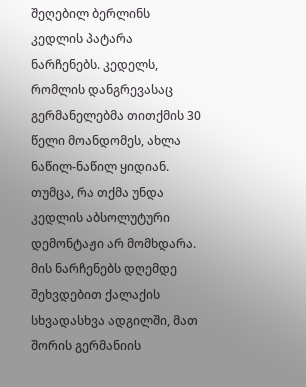შეღებილ ბერლინს კედლის პატარა ნარჩენებს. კედელს, რომლის დანგრევასაც გერმანელებმა თითქმის 30 წელი მოანდომეს, ახლა ნაწილ-ნაწილ ყიდიან. თუმცა, რა თქმა უნდა კედლის აბსოლუტური დემონტაჟი არ მომხდარა. მის ნარჩენებს დღემდე შეხვდებით ქალაქის სხვადასხვა ადგილში, მათ შორის გერმანიის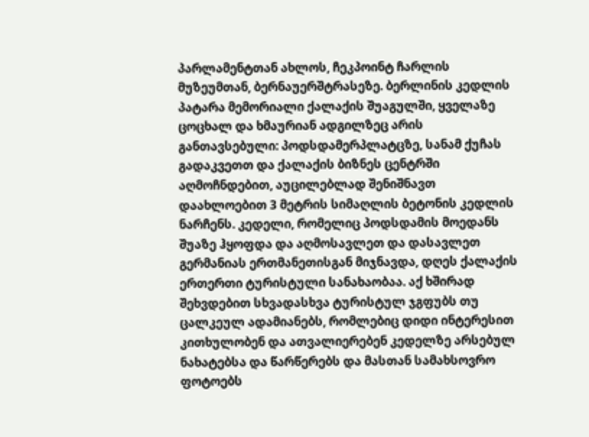პარლამენტთან ახლოს, ჩეკპოინტ ჩარლის მუზეუმთან, ბერნაუერშტრასეზე. ბერლინის კედლის პატარა მემორიალი ქალაქის შუაგულში, ყველაზე ცოცხალ და ხმაურიან ადგილზეც არის განთავსებული: პოდსდამერპლატცზე, სანამ ქუჩას გადაკვეთთ და ქალაქის ბიზნეს ცენტრში აღმოჩნდებით, აუცილებლად შენიშნავთ დაახლოებით 3 მეტრის სიმაღლის ბეტონის კედლის ნარჩენს. კედელი, რომელიც პოდსდამის მოედანს შუაზე ჰყოფდა და აღმოსავლეთ და დასავლეთ გერმანიას ერთმანეთისგან მიჯნავდა, დღეს ქალაქის ერთერთი ტურისტული სანახაობაა. აქ ხშირად შეხვდებით სხვადასხვა ტურისტულ ჯგფუბს თუ ცალკეულ ადამიანებს, რომლებიც დიდი ინტერესით კითხულობენ და ათვალიერებენ კედელზე არსებულ ნახატებსა და წარწერებს და მასთან სამახსოვრო ფოტოებს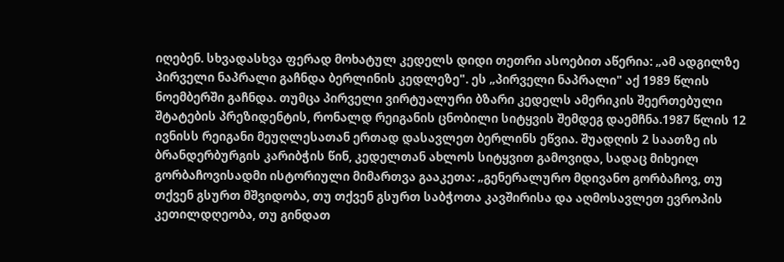იღებენ. სხვადასხვა ფერად მოხატულ კედელს დიდი თეთრი ასოებით აწერია: „ამ ადგილზე პირველი ნაპრალი გაჩნდა ბერლინის კედლეზე". ეს „პირველი ნაპრალი" აქ 1989 წლის ნოემბერში გაჩნდა. თუმცა პირველი ვირტუალური ბზარი კედელს ამერიკის შეერთებული შტატების პრეზიდენტის, რონალდ რეიგანის ცნობილი სიტყვის შემდეგ დაემჩნა.1987 წლის 12 ივნისს რეიგანი მეუღლესათან ერთად დასავლეთ ბერლინს ეწვია. შუადღის 2 საათზე ის ბრანდერბურგის კარიბჭის წინ, კედელთან ახლოს სიტყვით გამოვიდა, სადაც მიხეილ გორბაჩოვისადმი ისტორიული მიმართვა გააკეთა: „გენერალურო მდივანო გორბაჩოვ, თუ თქვენ გსურთ მშვიდობა, თუ თქვენ გსურთ საბჭოთა კავშირისა და აღმოსავლეთ ევროპის კეთილდღეობა, თუ გინდათ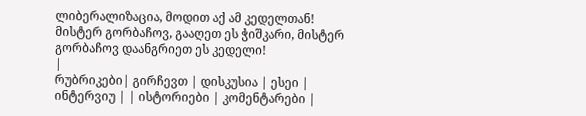ლიბერალიზაცია, მოდით აქ ამ კედელთან! მისტერ გორბაჩოვ, გააღეთ ეს ჭიშკარი, მისტერ გორბაჩოვ დაანგრიეთ ეს კედელი!
|
რუბრიკები| გირჩევთ | დისკუსია | ესეი | ინტერვიუ | | ისტორიები | კომენტარები |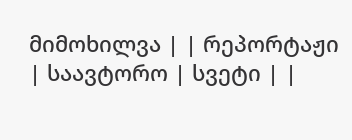მიმოხილვა | | რეპორტაჟი | საავტორო | სვეტი | |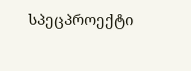სპეცპროექტი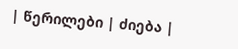| წერილები | ძიება |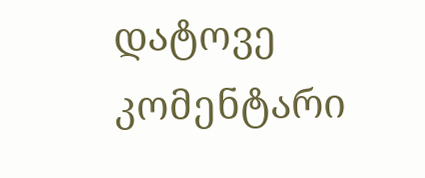დატოვე კომენტარი